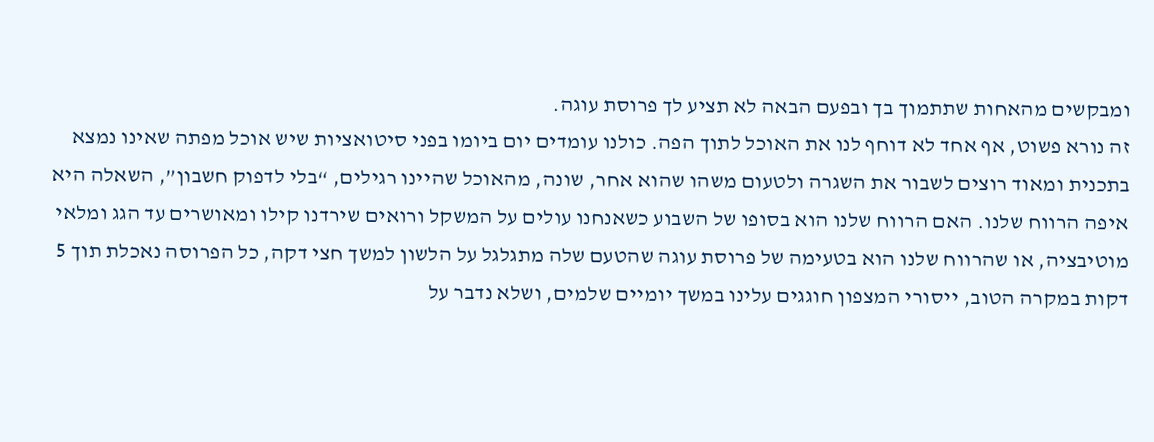ומבקשים מהאחות שתתמוך בך ובפעם הבאה לא תציע לך פרוסת עוגה.
זה נורא פשוט, אף אחד לא דוחף לנו את האוכל לתוך הפה. כולנו עומדים יום ביומו בפני סיטואציות שיש אוכל מפתה שאינו נמצא בתכנית ומאוד רוצים לשבור את השגרה ולטעום משהו שהוא אחר, שונה, מהאוכל שהיינו רגילים, “בלי לדפוק חשבון”, השאלה היא איפה הרווח שלנו. האם הרווח שלנו הוא בסופו של השבוע כשאנחנו עולים על המשקל ורואים שירדנו קילו ומאושרים עד הגג ומלאי מוטיבציה, או שהרווח שלנו הוא בטעימה של פרוסת עוגה שהטעם שלה מתגלגל על הלשון למשך חצי דקה, כל הפרוסה נאכלת תוך 5 דקות במקרה הטוב, ייסורי המצפון חוגגים עלינו במשך יומיים שלמים, ושלא נדבר על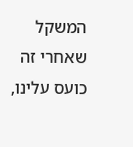המשקל שאחרי זה כועס עלינו,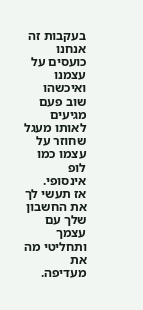בעקבות זה אנחנו כועסים על עצמנו ואיכשהו שוב פעם מגיעים לאותו מעגל שחוזר על עצמו כמו לופ אינסופי.
אז תעשי לך את החשבון שלך עם עצמך ותחליטי מה את מעדיפה.